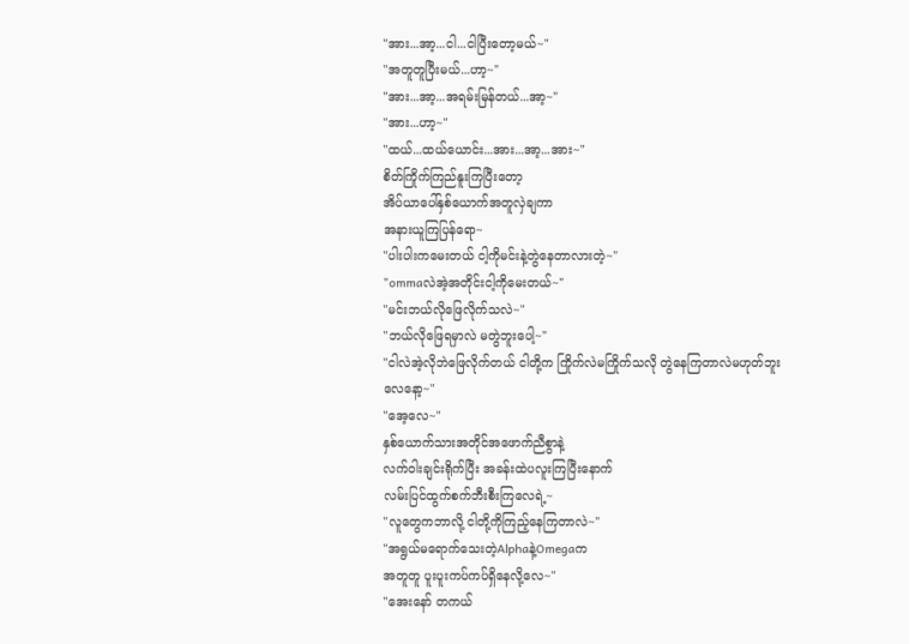"အား...အာ့...ငါ...ငါပြီးတော့မယ်~"
"အတူတူပြီးမယ်...ဟာ့~"
"အား...အာ့...အရမ်းမြန်တယ်...အာ့~"
"အား...ဟာ့~"
"ထယ်...ထယ်ယောင်း...အား...အာ့...အား~"
စိတ်ကြိုက်ကြည်နူးကြပြီးတော့
အိပ်ယာပေါ်နှစ်ယောက်အတူလှဲချကာ
အနားယူကြပြန်ရော~
"ပါးပါးကမေးတယ် ငါ့ကိုမင်းနဲ့တွဲနေတာလားတဲ့~"
"ommaလဲအဲ့အတိုင်းငါ့ကိုမေးတယ်~"
"မင်းဘယ်လိုဖြေလိုက်သလဲ~"
"ဘယ်လိုဖြေရမှာလဲ မတွဲဘူးပေါ့~"
"ငါလဲအဲ့လိုဘဲဖြေလိုက်တယ် ငါတို့က ကြိုက်လဲမကြိုက်သလို တွဲနေကြတာလဲမဟုတ်ဘူးလေနော့~"
"အေ့လေ~"
နှစ်ယောက်သားအတိုင်အဖောက်ညီစွာနဲ့
လက်ဝါးချင်းရိုက်ပြီး အခန်းထဲပလူးကြပြီးနောက်
လမ်းပြင်ထွက်စက်ဘီးစီးကြလေရဲ့~
"လူတွေကဘာလို့ ငါတို့ကိုကြည့်နေကြတာလဲ~"
"အရွယ်မရောက်သေးတဲ့Alphaနဲ့Omegaက
အတူတူ ပူးပူးကပ်ကပ်ရှိနေလို့လေ~"
"အေးနော် တကယ်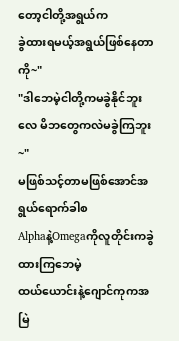တော့ငါတို့အရွယ်က
ခွဲထားရမယ့်အရွယ်ဖြစ်နေတာကို~"
"ဒါဘေမဲ့ငါတို့ကမခွဲနိုင်ဘူးလေ မိဘတွေကလဲမခွဲကြဘူး~"
မဖြစ်သင့်တာမဖြစ်အောင်အရွယ်ရောက်ခါစ
Alphaနဲ့Omegaကိုလူတိုင်းကခွဲထားကြဘေမဲ့
ထယ်ယောင်းနဲ့ဂျောင်ကုကအမြဲ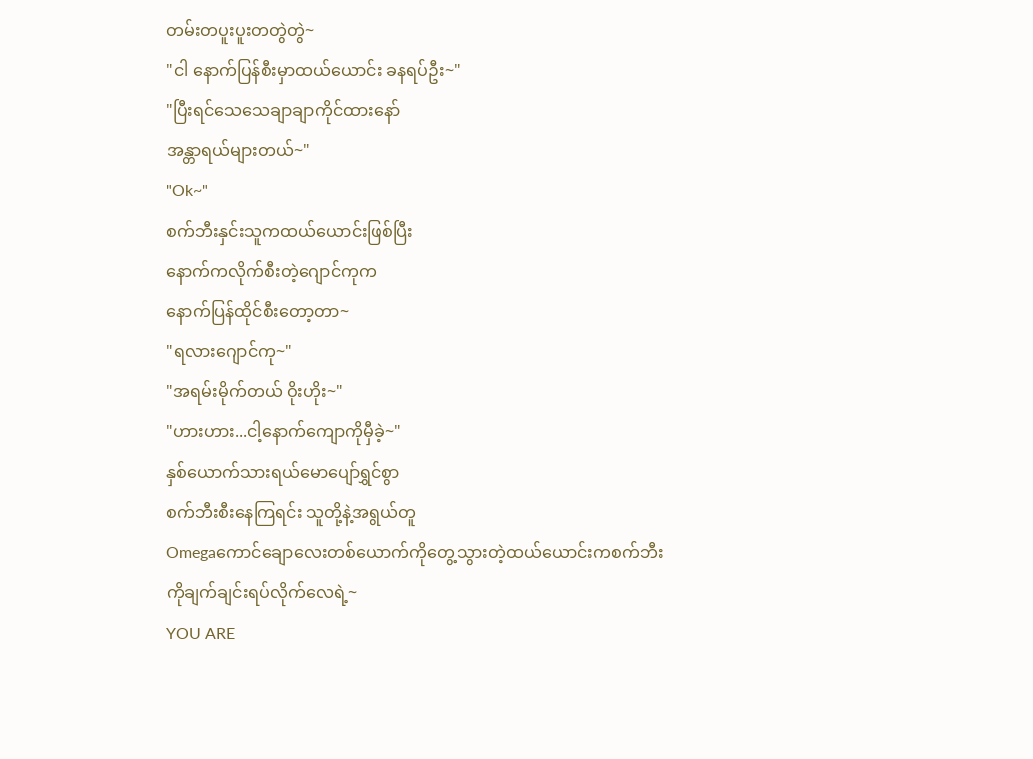တမ်းတပူးပူးတတွဲတွဲ~
"ငါ နောက်ပြန်စီးမှာထယ်ယောင်း ခနရပ်ဦး~"
"ပြီးရင်သေသေချာချာကိုင်ထားနော်
အန္တာရယ်များတယ်~"
"Ok~"
စက်ဘီးနှင်းသူကထယ်ယောင်းဖြစ်ပြီး
နောက်ကလိုက်စီးတဲ့ဂျောင်ကုက
နောက်ပြန်ထိုင်စီးတော့တာ~
"ရလားဂျောင်ကု~"
"အရမ်းမိုက်တယ် ဝိုးဟိုး~"
"ဟားဟား...ငါ့နောက်ကျောကိုမှီခဲ့~"
နှစ်ယောက်သားရယ်မောပျော်ရွှင်စွာ
စက်ဘီးစီးနေကြရင်း သူတို့နဲ့အရွယ်တူ
Omegaကောင်ချောလေးတစ်ယောက်ကိုတွေ့သွားတဲ့ထယ်ယောင်းကစက်ဘီးကိုချက်ချင်းရပ်လိုက်လေရဲ့~
YOU ARE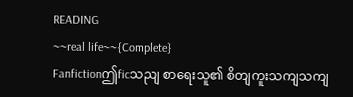READING
~~real life~~{Complete}
Fanfictionဤficသညျ စာရေးသူ၏ စိတျကူးသကျသကျ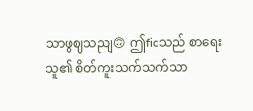သာဖွဈသညျ🙃 ဤficသည် စာရေးသူ၏ စိတ်ကူးသက်သက်သာ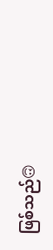ဖြစ်သည်🙃